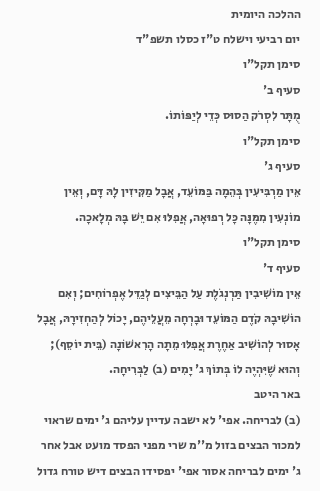ההלכה היומית
יום רביעי וישלח ט"ז כסלו תשפ"ד
סימן תקל"ו
סעיף ב'
מֻתָּר לִסְרֹק הַסוּס כְּדֵי לְיַפּוֹתוֹ.
סימן תקל"ו
סעיף ג'
אֵין מַרְבִּיעִין בְּהֵמָה בַּמּוֹעֵד, אֲבָל מַקִּיזִין לָהּ דָּם, וְאֵין מוֹנְעִין מִמֶּנָּה כָּל רְפוּאָה, אֲפִלּוּ אִם יֵשׁ בָּהּ מְלָאכָה.
סימן תקל"ו
סעיף ד'
אֵין מוֹשִׁיבִין תַּרְנְגֹלֶת עַל הַבֵּיצִים לְגַדֵּל אֶפְרוֹחִים; וְאִם הוֹשִׁיבָהּ קֹדֶם הַמּוֹעֵד וּבָרְחָה מֵעֲלֵיהֶם, יָכוֹל לְהַחְזִירָהּ, אֲבָל אָסוּר לְהוֹשִׁיב אַחֶרֶת אֲפִלּוּ מֵתָה הָרִאשׁוֹנָה (בֵּית יוֹסֵף); וְהוּא שֶׁיִּהְיֶה לוֹ בְּתוֹךְ ג' יָמִים (ב) לַבְּרִיחָה.
באר היטב
(ב) לבריחה. אפי' לא ישבה עדיין עליהם ג' ימים שראוי למכור הבצים בזול מ''מ שרי מפני הפסד מועט אבל אחר ג' ימים לבריחה אסור אפי' יפסידו הבצים דיש טורח גדול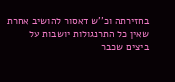בחזירתה וכ''ש דאסור להושיב אחרת שאין כל התרנגולות יושבות על ביצים שכבר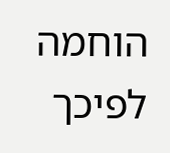הוחמה לפיכך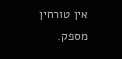אין טורחין מספק.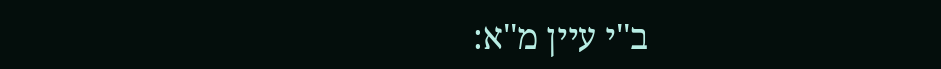ב''י עיין מ''א: